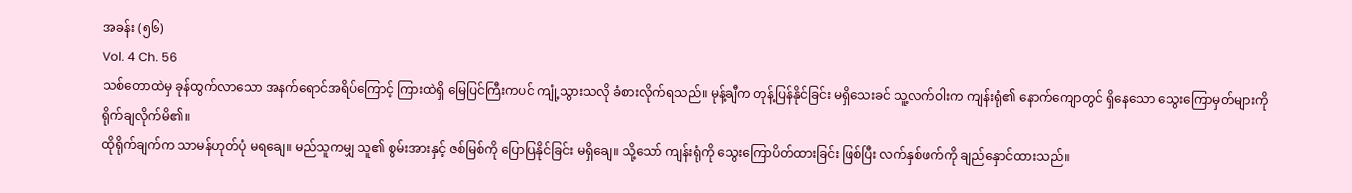အခန်း (၅၆)
Vol. 4 Ch. 56
သစ်တောထဲမှ ခုန်ထွက်လာသော အနက်ရောင်အရိပ်ကြောင့် ကြားထဲရှိ မြေပြင်ကြီးကပင် ကျုံ့သွားသလို ခံစားလိုက်ရသည်။ မုန့်ချီက တုန့်ပြန်နိုင်ခြင်း မရှိသေးခင် သူ့လက်ဝါးက ကျန်းရုံ၏ နောက်ကျောတွင် ရှိနေသော သွေးကြောမှတ်များကို ရိုက်ချလိုက်မိ၏။
ထိုရိုက်ချက်က သာမန်ဟုတ်ပုံ မရချေ။ မည်သူကမျှ သူ၏ စွမ်းအားနှင့် ဇစ်မြစ်ကို ပြောပြနိုင်ခြင်း မရှိချေ။ သို့သော် ကျန်းရုံကို သွေးကြောပိတ်ထားခြင်း ဖြစ်ပြီး လက်နှစ်ဖက်ကို ချည်နှောင်ထားသည်။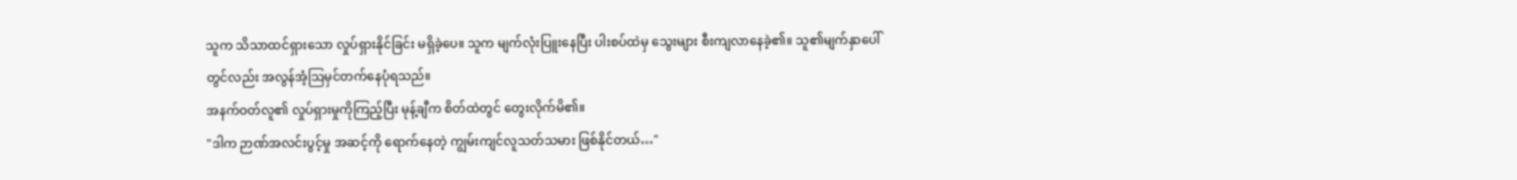သူက သိသာထင်ရှားသော လှုပ်ရှားနိုင်ခြင်း မရှိခဲ့ပေ။ သူက မျက်လုံးပြူးနေပြီး ပါးစပ်ထဲမှ သွေးများ စီးကျလာနေခဲ့၏။ သူ၏မျက်နှာပေါ်တွင်လည်း အလွန်အံ့ဩမှင်တက်နေပုံရသည်။
အနက်ဝတ်လူ၏ လှုပ်ရှားမှုကိုကြည့်ပြီး မုန့်ချီက စိတ်ထဲတွင် တွေးလိုက်မိ၏။
"ဒါက ဉာဏ်အလင်းပွင့်မှု အဆင့်ကို ရောက်နေတဲ့ ကျွမ်းကျင်လူသတ်သမား ဖြစ်နိုင်တယ်…"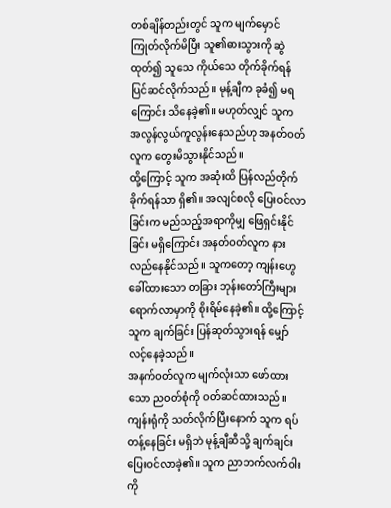တစ်ချိန်တည်းတွင် သူက မျက်မှောင်ကြုတ်လိုက်မိပြီး သူ၏ဓားသွားကို ဆွဲထုတ်၍ သူသေ ကိုယ်သေ တိုက်ခိုက်ရန် ပြင်ဆင်လိုက်သည်။ မုန့်ချီက ခုခံ၍ မရကြောင်း သိနေခဲ့၏။ မဟုတ်လျှင် သူက အလွန်လွယ်ကူလွန်းနေသည်ဟု အနတ်ဝတ်လူက တွေးမိသွားနိုင်သည်။
ထို့ကြောင့် သူက အဆုံးထိ ပြန်လည်တိုက်ခိုက်ရန်သာ ရှိ၏။ အလျင်စလို ပြေးဝင်လာခြင်းက မည်သည့်အရာကိုမျှ ဖြေရှင်းနိုင်ခြင်း မရှိကြောင်း အနတ်ဝတ်လူက နားလည်နေနိုင်သည်။ သူကတော့ ကျန်းဟွေ ခေါ်ထားသော တခြား ဘုန်းတော်ကြီးများ ရောက်လာမှာကို စိုးရိမ်နေခဲ့၏။ ထို့ကြောင့် သူက ချက်ခြင်း ပြန်ဆုတ်သွားရန် မျှော်လင့်နေခဲ့သည်။
အနက်ဝတ်လူက မျက်လုံးသာ ဖော်ထားသော ညဝတ်စုံကို ဝတ်ဆင်ထားသည်။ ကျန်းရုံကို သတ်လိုက်ပြီးနောက် သူက ရပ်တန့်နေခြင်း မရှိဘဲ မုန့်ချီဆီသို့ ချက်ချင်း ပြေးဝင်လာခဲ့၏။ သူက ညာဘက်လက်ဝါးကို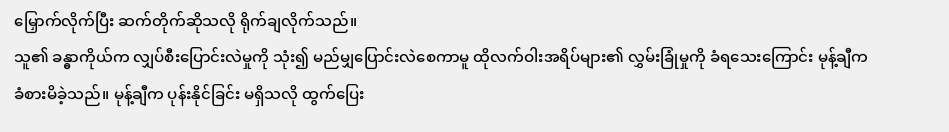မြှောက်လိုက်ပြီး ဆက်တိုက်ဆိုသလို ရိုက်ချလိုက်သည်။
သူ၏ ခန္ဓာကိုယ်က လျှပ်စီးပြောင်းလဲမှုကို သုံး၍ မည်မျှပြောင်းလဲစေကာမူ ထိုလက်ဝါးအရိပ်များ၏ လွှမ်းခြုံမှုကို ခံရသေးကြောင်း မုန့်ချီက ခံစားမိခဲ့သည်။ မုန့်ချီက ပုန်းနိုင်ခြင်း မရှိသလို ထွက်ပြေး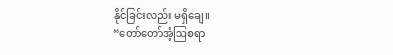နိုင်ခြင်းလည်း မရှိချေ။
“တော်တော်အံ့ဩစရာ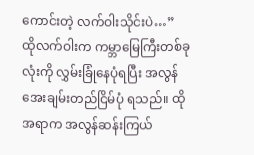ကောင်းတဲ့ လက်ဝါးသိုင်းပဲ…”
ထိုလက်ဝါးက ကမ္ဘာမြေကြီးတစ်ခုလုံးကို လွှမ်းခြုံနေပုံရပြီး အလွန်အေးချမ်းတည်ငြိမ်ပုံ ရသည်။ ထိုအရာက အလွန်ဆန်းကြယ်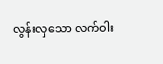လွန်းလှသော လက်ဝါး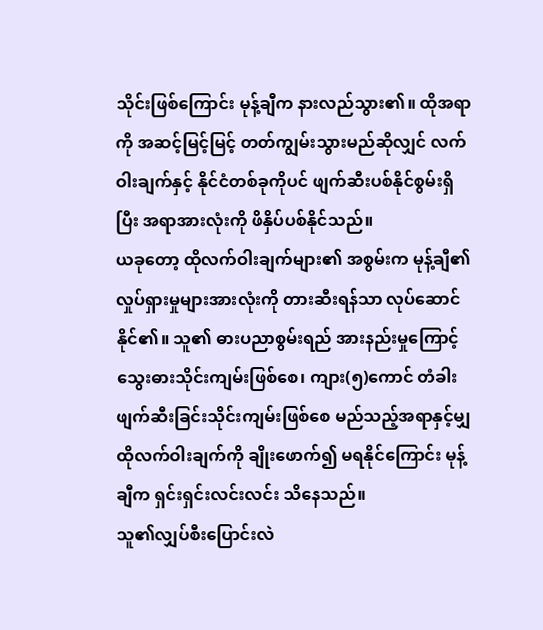သိုင်းဖြစ်ကြောင်း မုန့်ချီက နားလည်သွား၏။ ထိုအရာကို အဆင့်မြင့်မြင့် တတ်ကျွမ်းသွားမည်ဆိုလျှင် လက်ဝါးချက်နှင့် နိုင်ငံတစ်ခုကိုပင် ဖျက်ဆီးပစ်နိုင်စွမ်းရှိပြီး အရာအားလုံးကို ဖိနှိပ်ပစ်နိုင်သည်။
ယခုတော့ ထိုလက်ဝါးချက်များ၏ အစွမ်းက မုန့်ချီ၏ လှုပ်ရှားမှုများအားလုံးကို တားဆီးရန်သာ လုပ်ဆောင်နိုင်၏။ သူ၏ ဓားပညာစွမ်းရည် အားနည်းမှုကြောင့် သွေးဓားသိုင်းကျမ်းဖြစ်စေ၊ ကျား(၅)ကောင် တံခါးဖျက်ဆီးခြင်းသိုင်းကျမ်းဖြစ်စေ မည်သည့်အရာနှင့်မျှ ထိုလက်ဝါးချက်ကို ချိုးဖောက်၍ မရနိုင်ကြောင်း မုန့်ချီက ရှင်းရှင်းလင်းလင်း သိနေသည်။
သူ၏လျှပ်စီးပြောင်းလဲ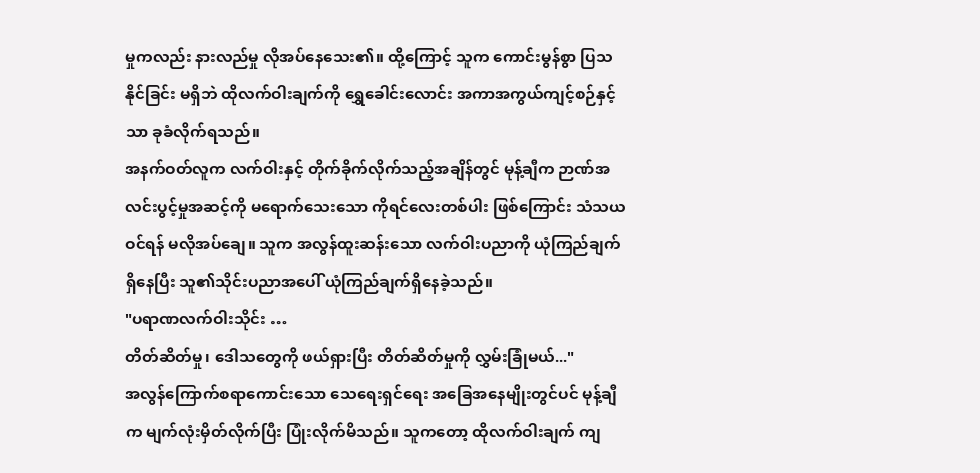မှုကလည်း နားလည်မှု လိုအပ်နေသေး၏။ ထို့ကြောင့် သူက ကောင်းမွန်စွာ ပြသနိုင်ခြင်း မရှိဘဲ ထိုလက်ဝါးချက်ကို ရွှေခေါင်းလောင်း အကာအကွယ်ကျင့်စဉ်နှင့်သာ ခုခံလိုက်ရသည်။
အနက်ဝတ်လူက လက်ဝါးနှင့် တိုက်ခိုက်လိုက်သည့်အချိန်တွင် မုန့်ချီက ဉာဏ်အလင်းပွင့်မှုအဆင့်ကို မရောက်သေးသော ကိုရင်လေးတစ်ပါး ဖြစ်ကြောင်း သံသယဝင်ရန် မလိုအပ်ချေ။ သူက အလွန်ထူးဆန်းသော လက်ဝါးပညာကို ယုံကြည်ချက်ရှိနေပြီး သူ၏သိုင်းပညာအပေါ် ယုံကြည်ချက်ရှိနေခဲ့သည်။
"ပရာဏလက်ဝါးသိုင်း …
တိတ်ဆိတ်မှု၊ ဒေါသတွေကို ဖယ်ရှားပြီး တိတ်ဆိတ်မှုကို လွှမ်းခြုံမယ်..."
အလွန်ကြောက်စရာကောင်းသော သေရေးရှင်ရေး အခြေအနေမျိုးတွင်ပင် မုန့်ချီက မျက်လုံးမှိတ်လိုက်ပြီး ပြုံးလိုက်မိသည်။ သူကတော့ ထိုလက်ဝါးချက် ကျ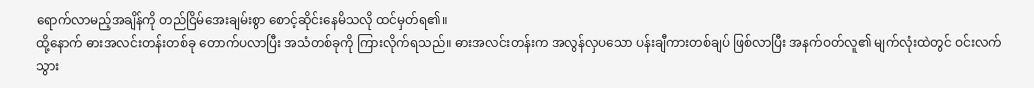ရောက်လာမည့်အချိန်ကို တည်ငြိမ်အေးချမ်းစွာ စောင့်ဆိုင်းနေမိသလို ထင်မှတ်ရ၏။
ထို့နောက် ဓားအလင်းတန်းတစ်ခု တောက်ပလာပြီး အသံတစ်ခုကို ကြားလိုက်ရသည်။ ဓားအလင်းတန်းက အလွန်လှပသော ပန်းချီကားတစ်ချပ် ဖြစ်လာပြီး အနက်ဝတ်လူ၏ မျက်လုံးထဲတွင် ဝင်းလက်သွား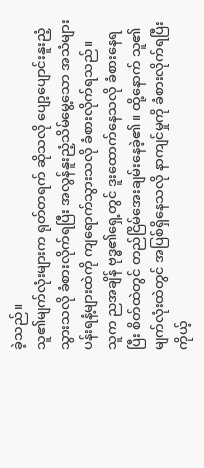ခဲ့သည်။
သူ၏မျက်လုံးများက ရုတ်တရက် ဆိုသလို ပျော့ပျောင်းနူးညံ့သွားသလို ခံစားလိုက်ရပြီး အလွန်နူးညံ့သိမ်မွေ့သော အသံများ ပန်းရနံ့များထဲကို ကျရောက်သွားသလို ခံစားလိုက်ရသည်။
သူက ညအချိန် ဗုဒ္ဓ၏ရှေ့တွင် ဒူးထောက်နေသလို ခံစားနေရပြီး စိတ်ထဲတွင် တည်ငြိမ်အေးချမ်းနေခဲ့၏။ ထို့နောက် သူ၏ မျက်လုံးထဲတွင် အပြစ်ရှိနေသလို နာကျင်မှုကို ခံစားလိုက်ရပြီး ကိုယ့်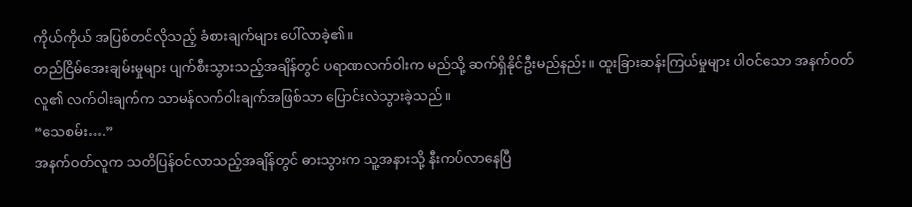ကိုယ်ကိုယ် အပြစ်တင်လိုသည့် ခံစားချက်များ ပေါ်လာခဲ့၏။
တည်ငြိမ်အေးချမ်းမှုများ ပျက်စီးသွားသည့်အချိန်တွင် ပရာဏလက်ဝါးက မည်သို့ ဆက်ရှိနိုင်ဦးမည်နည်း။ ထူးခြားဆန်းကြယ်မှုများ ပါဝင်သော အနက်ဝတ်လူ၏ လက်ဝါးချက်က သာမန်လက်ဝါးချက်အဖြစ်သာ ပြောင်းလဲသွားခဲ့သည်။
“သေစမ်း….”
အနက်ဝတ်လူက သတိပြန်ဝင်လာသည့်အချိန်တွင် ဓားသွားက သူ့အနားသို့ နီးကပ်လာနေပြီ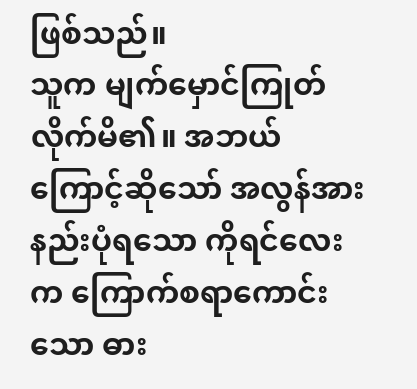ဖြစ်သည်။
သူက မျက်မှောင်ကြုတ်လိုက်မိ၏။ အဘယ်ကြောင့်ဆိုသော် အလွန်အားနည်းပုံရသော ကိုရင်လေးက ကြောက်စရာကောင်းသော ဓား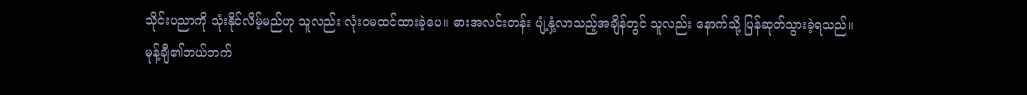သိုင်းပညာကို သုံးနိုင်လိမ့်မည်ဟု သူလည်း လုံးဝမထင်ထားခဲ့ပေ။ ဓားအလင်းတန်း ပျံ့နှံ့လာသည့်အချိန်တွင် သူလည်း နောက်သို့ ပြန်ဆုတ်သွားခဲ့ရသည်။
မုန့်ချီ၏ဘယ်ဘက်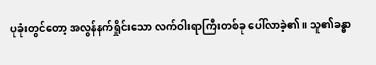ပုခုံးတွင်တော့ အလွန်နက်ရှိုင်းသော လက်ဝါးရာကြီးတစ်ခု ပေါ်လာခဲ့၏။ သူ၏ခန္ဓာ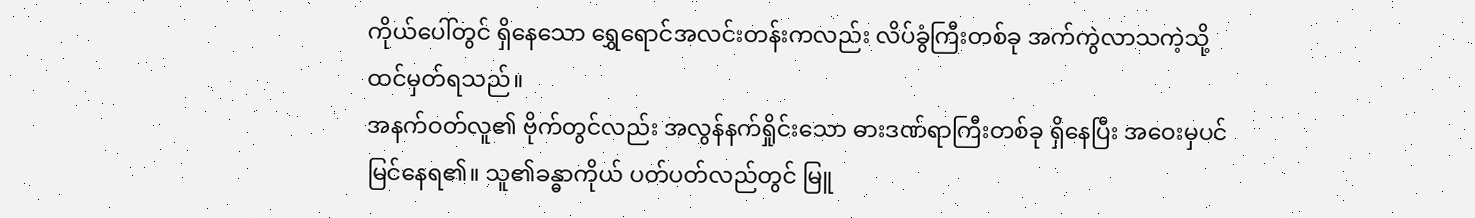ကိုယ်ပေါ်တွင် ရှိနေသော ရွှေရောင်အလင်းတန်းကလည်း လိပ်ခွံကြီးတစ်ခု အက်ကွဲလာသကဲ့သို့ ထင်မှတ်ရသည်။
အနက်ဝတ်လူ၏ ဗိုက်တွင်လည်း အလွန်နက်ရှိုင်းသော ဓားဒဏ်ရာကြီးတစ်ခု ရှိနေပြီး အဝေးမှပင် မြင်နေရ၏။ သူ၏ခန္ဓာကိုယ် ပတ်ပတ်လည်တွင် မြူ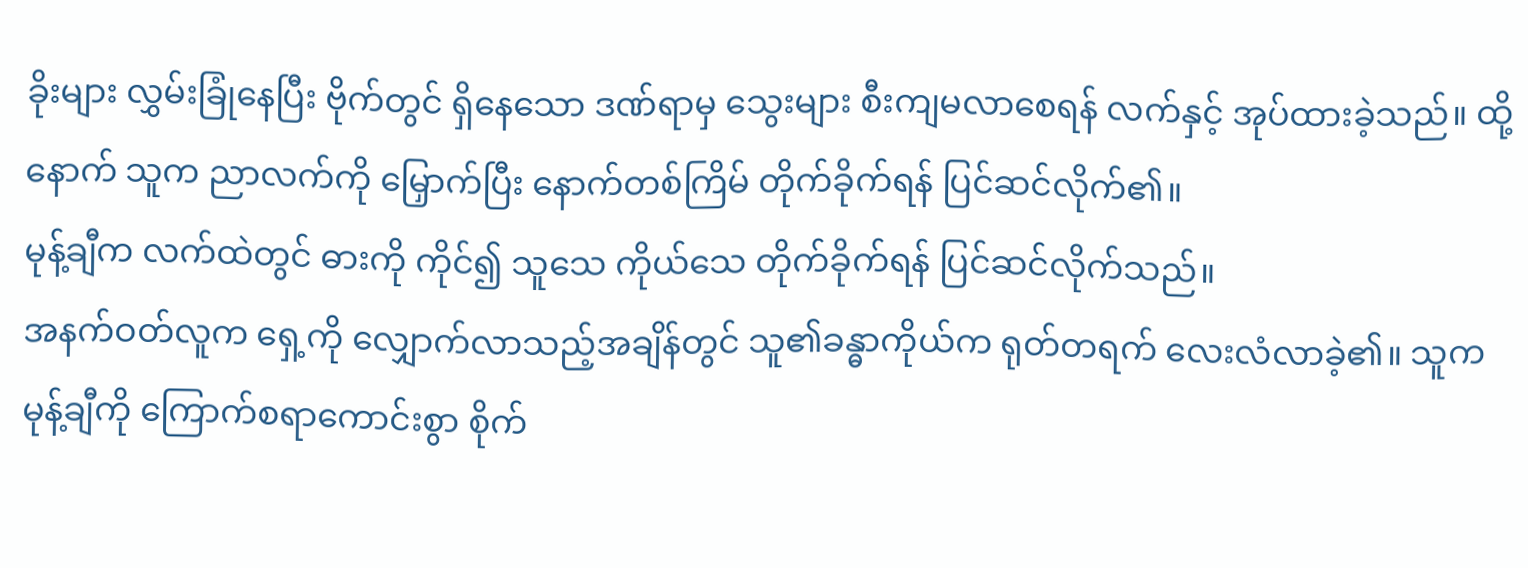ခိုးများ လွှမ်းခြုံနေပြီး ဗိုက်တွင် ရှိနေသော ဒဏ်ရာမှ သွေးများ စီးကျမလာစေရန် လက်နှင့် အုပ်ထားခဲ့သည်။ ထို့နောက် သူက ညာလက်ကို မြှောက်ပြီး နောက်တစ်ကြိမ် တိုက်ခိုက်ရန် ပြင်ဆင်လိုက်၏။
မုန့်ချီက လက်ထဲတွင် ဓားကို ကိုင်၍ သူသေ ကိုယ်သေ တိုက်ခိုက်ရန် ပြင်ဆင်လိုက်သည်။
အနက်ဝတ်လူက ရှေ့ကို လျှောက်လာသည့်အချိန်တွင် သူ၏ခန္ဓာကိုယ်က ရုတ်တရက် လေးလံလာခဲ့၏။ သူက မုန့်ချီကို ကြောက်စရာကောင်းစွာ စိုက်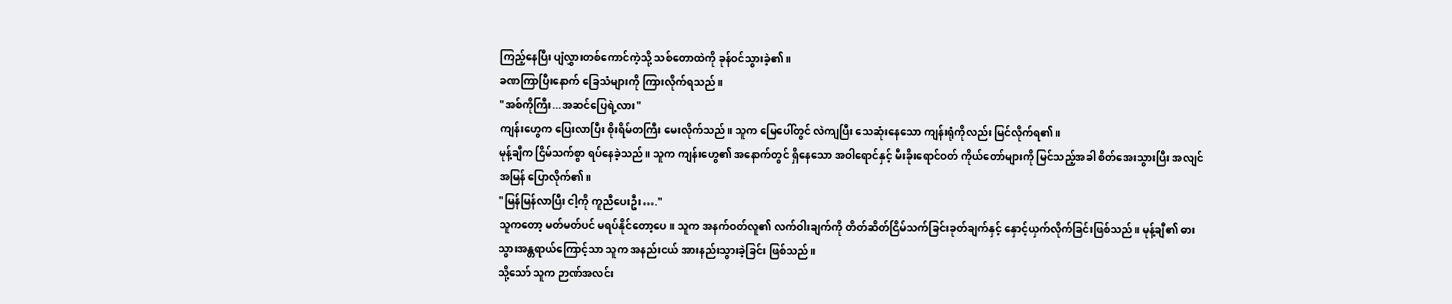ကြည့်နေပြီး ပျံလွှားတစ်ကောင်ကဲ့သို့ သစ်တောထဲကို ခုန်ဝင်သွားခဲ့၏။
ခဏကြာပြီးနောက် ခြေသံများကို ကြားလိုက်ရသည်။
"အစ်ကိုကြီး...အဆင်ပြေရဲ့လား"
ကျန်းဟွေက ပြေးလာပြီး စိုးရိမ်တကြီး မေးလိုက်သည်။ သူက မြေပေါ်တွင် လဲကျပြီး သေဆုံးနေသော ကျန်းရုံကိုလည်း မြင်လိုက်ရ၏။
မုန့်ချီက ငြိမ်သက်စွာ ရပ်နေခဲ့သည်။ သူက ကျန်းဟွေ၏ အနောက်တွင် ရှိနေသော အဝါရောင်နှင့် မီးခိုးရောင်ဝတ် ကိုယ်တော်များကို မြင်သည့်အခါ စိတ်အေးသွားပြီး အလျင်အမြန် ပြောလိုက်၏။
"မြန်မြန်လာပြီး ငါ့ကို ကူညီပေးဦး…."
သူကတော့ မတ်မတ်ပင် မရပ်နိုင်တော့ပေ။ သူက အနက်ဝတ်လူ၏ လက်ဝါးချက်ကို တိတ်ဆိတ်ငြိမ်သက်ခြင်းခုတ်ချက်နှင့် နှောင့်ယှက်လိုက်ခြင်းဖြစ်သည်။ မုန့်ချီ၏ ဓားသွားအန္တရာယ်ကြောင့်သာ သူက အနည်းငယ် အားနည်းသွားခဲ့ခြင်း ဖြစ်သည်။
သို့သော် သူက ဉာဏ်အလင်း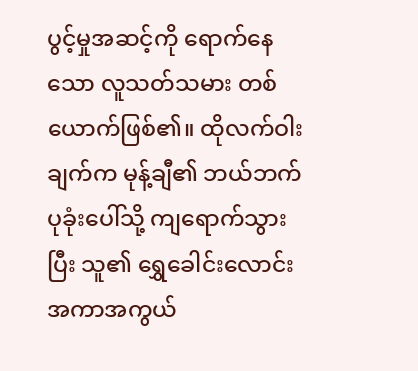ပွင့်မှုအဆင့်ကို ရောက်နေသော လူသတ်သမား တစ်ယောက်ဖြစ်၏။ ထိုလက်ဝါးချက်က မုန့်ချီ၏ ဘယ်ဘက်ပုခုံးပေါ်သို့ ကျရောက်သွားပြီး သူ၏ ရွှေခေါင်းလောင်းအကာအကွယ်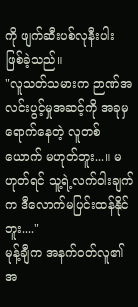ကို ဖျက်ဆီးပစ်လုနီးပါး ဖြစ်ခဲ့သည်။
"လူသတ်သမားက ဉာဏ်အလင်းပွင့်မှုအဆင့်ကို အခုမှ ရောက်နေတဲ့ လူတစ်ယောက် မဟုတ်ဘူး...။ မဟုတ်ရင် သူ့ရဲ့လက်ဝါးချက်က ဒီလောက်မပြင်းထန်နိုင်ဘူး...."
မုန့်ချီက အနက်ဝတ်လူ၏ အ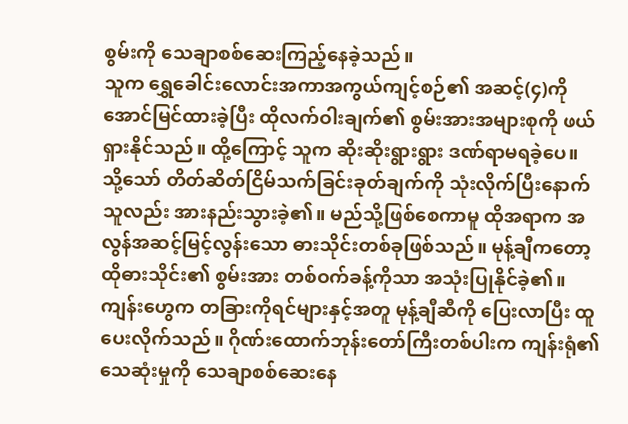စွမ်းကို သေချာစစ်ဆေးကြည့်နေခဲ့သည်။
သူက ရွှေခေါင်းလောင်းအကာအကွယ်ကျင့်စဉ်၏ အဆင့်(၄)ကို အောင်မြင်ထားခဲ့ပြီး ထိုလက်ဝါးချက်၏ စွမ်းအားအများစုကို ဖယ်ရှားနိုင်သည်။ ထို့ကြောင့် သူက ဆိုးဆိုးရွားရွား ဒဏ်ရာမရခဲ့ပေ။
သို့သော် တိတ်ဆိတ်ငြိမ်သက်ခြင်းခုတ်ချက်ကို သုံးလိုက်ပြီးနောက် သူလည်း အားနည်းသွားခဲ့၏။ မည်သို့ဖြစ်စေကာမူ ထိုအရာက အလွန်အဆင့်မြင့်လွန်းသော ဓားသိုင်းတစ်ခုဖြစ်သည်။ မုန့်ချီကတော့ ထိုဓားသိုင်း၏ စွမ်းအား တစ်ဝက်ခန့်ကိုသာ အသုံးပြုနိုင်ခဲ့၏။
ကျန်းဟွေက တခြားကိုရင်များနှင့်အတူ မုန့်ချီဆီကို ပြေးလာပြီး ထူပေးလိုက်သည်။ ဂိုဏ်းထောက်ဘုန်းတော်ကြီးတစ်ပါးက ကျန်းရုံ၏သေဆုံးမှုကို သေချာစစ်ဆေးနေ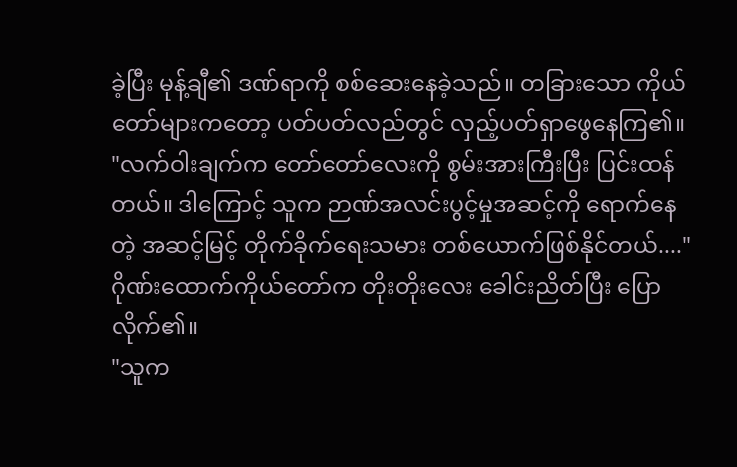ခဲ့ပြီး မုန့်ချီ၏ ဒဏ်ရာကို စစ်ဆေးနေခဲ့သည်။ တခြားသော ကိုယ်တော်များကတော့ ပတ်ပတ်လည်တွင် လှည့်ပတ်ရှာဖွေနေကြ၏။
"လက်ဝါးချက်က တော်တော်လေးကို စွမ်းအားကြီးပြီး ပြင်းထန်တယ်။ ဒါကြောင့် သူက ဉာဏ်အလင်းပွင့်မှုအဆင့်ကို ရောက်နေတဲ့ အဆင့်မြင့် တိုက်ခိုက်ရေးသမား တစ်ယောက်ဖြစ်နိုင်တယ်...."
ဂိုဏ်းထောက်ကိုယ်တော်က တိုးတိုးလေး ခေါင်းညိတ်ပြီး ပြောလိုက်၏။
"သူက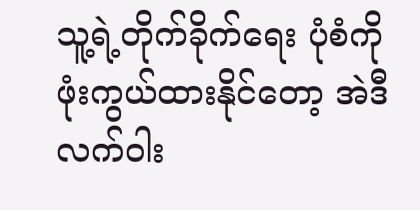သူ့ရဲ့တိုက်ခိုက်ရေး ပုံစံကို ဖုံးကွယ်ထားနိုင်တော့ အဲဒီလက်ဝါး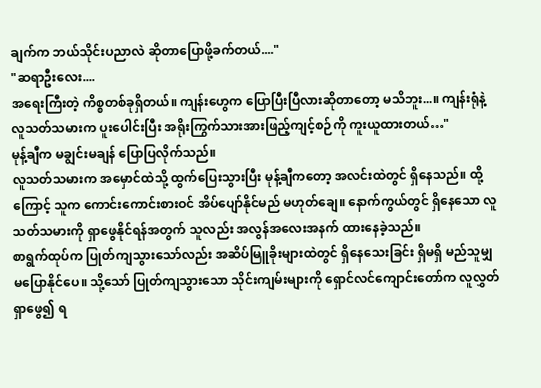ချက်က ဘယ်သိုင်းပညာလဲ ဆိုတာပြောဖို့ခက်တယ်...."
"ဆရာဦးလေး....
အရေးကြီးတဲ့ ကိစ္စတစ်ခုရှိတယ်။ ကျန်းဟွေက ပြောပြီးပြီလားဆိုတာတော့ မသိဘူး...။ ကျန်းရုံနဲ့ လူသတ်သမားက ပူးပေါင်းပြီး အရိုးကြွက်သားအားဖြည့်ကျင့်စဉ်ကို ကူးယူထားတယ်…"
မုန့်ချီက မချွင်းမချန် ပြောပြလိုက်သည်။
လူသတ်သမားက အမှောင်ထဲသို့ ထွက်ပြေးသွားပြီး မုန့်ချီကတော့ အလင်းထဲတွင် ရှိနေသည်။ ထို့ကြောင့် သူက ကောင်းကောင်းစားဝင် အိပ်ပျော်နိုင်မည် မဟုတ်ချေ။ နောက်ကွယ်တွင် ရှိနေသော လူသတ်သမားကို ရှာဖွေနိုင်ရန်အတွက် သူလည်း အလွန်အလေးအနက် ထားနေခဲ့သည်။
စာရွက်ထုပ်က ပြုတ်ကျသွားသော်လည်း အဆိပ်မြူခိုးများထဲတွင် ရှိနေသေးခြင်း ရှိမရှိ မည်သူမျှ မပြောနိုင်ပေ။ သို့သော် ပြုတ်ကျသွားသော သိုင်းကျမ်းများကို ရှောင်လင်ကျောင်းတော်က လူလွှတ်ရှာဖွေ၍ ရ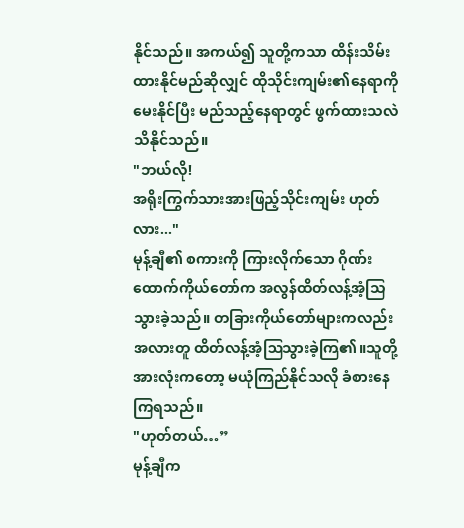နိုင်သည်။ အကယ်၍ သူတို့ကသာ ထိန်းသိမ်းထားနိုင်မည်ဆိုလျှင် ထိုသိုင်းကျမ်း၏နေရာကို မေးနိုင်ပြီး မည်သည့်နေရာတွင် ဖွက်ထားသလဲ သိနိုင်သည်။
"ဘယ်လို!
အရိုးကြွက်သားအားဖြည့်သိုင်းကျမ်း ဟုတ်လား..."
မုန့်ချီ၏ စကားကို ကြားလိုက်သော ဂိုဏ်းထောက်ကိုယ်တော်က အလွန်ထိတ်လန့်အံ့သြသွားခဲ့သည်။ တခြားကိုယ်တော်များကလည်း အလားတူ ထိတ်လန့်အံ့ဩသွားခဲ့ကြ၏။သူတို့အားလုံးကတော့ မယုံကြည်နိုင်သလို ခံစားနေကြရသည်။
"ဟုတ်တယ်…”
မုန့်ချီက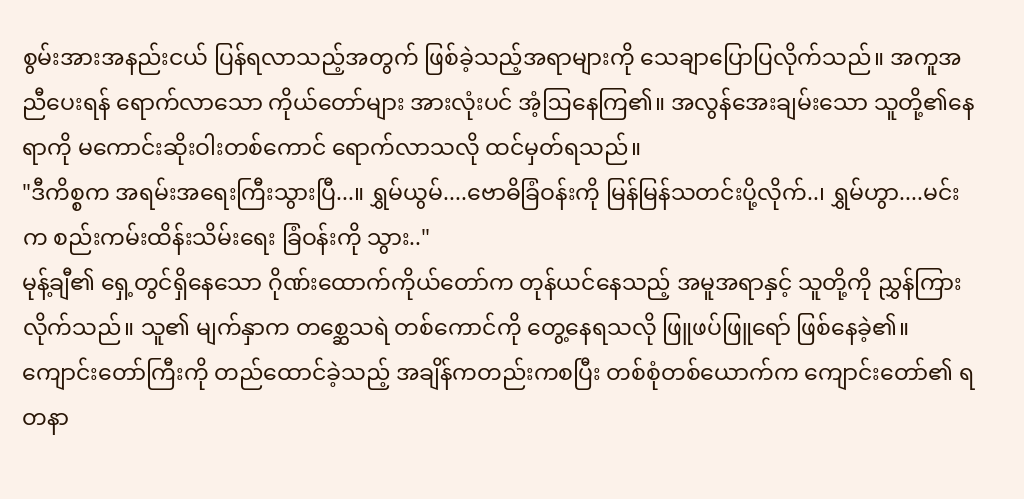စွမ်းအားအနည်းငယ် ပြန်ရလာသည့်အတွက် ဖြစ်ခဲ့သည့်အရာများကို သေချာပြောပြလိုက်သည်။ အကူအညီပေးရန် ရောက်လာသော ကိုယ်တော်များ အားလုံးပင် အံ့ဩနေကြ၏။ အလွန်အေးချမ်းသော သူတို့၏နေရာကို မကောင်းဆိုးဝါးတစ်ကောင် ရောက်လာသလို ထင်မှတ်ရသည်။
"ဒီကိစ္စက အရမ်းအရေးကြီးသွားပြီ...။ ရွှမ်ယွမ်....ဗောဓိခြံဝန်းကို မြန်မြန်သတင်းပို့လိုက်..၊ ရွှမ်ဟွာ....မင်းက စည်းကမ်းထိန်းသိမ်းရေး ခြံဝန်းကို သွား.."
မုန့်ချီ၏ ရှေ့တွင်ရှိနေသော ဂိုဏ်းထောက်ကိုယ်တော်က တုန်ယင်နေသည့် အမူအရာနှင့် သူတို့ကို ညွှန်ကြားလိုက်သည်။ သူ၏ မျက်နှာက တစ္ဆေသရဲ တစ်ကောင်ကို တွေ့နေရသလို ဖြူဖပ်ဖြူရော် ဖြစ်နေခဲ့၏။
ကျောင်းတော်ကြီးကို တည်ထောင်ခဲ့သည့် အချိန်ကတည်းကစပြီး တစ်စုံတစ်ယောက်က ကျောင်းတော်၏ ရတနာ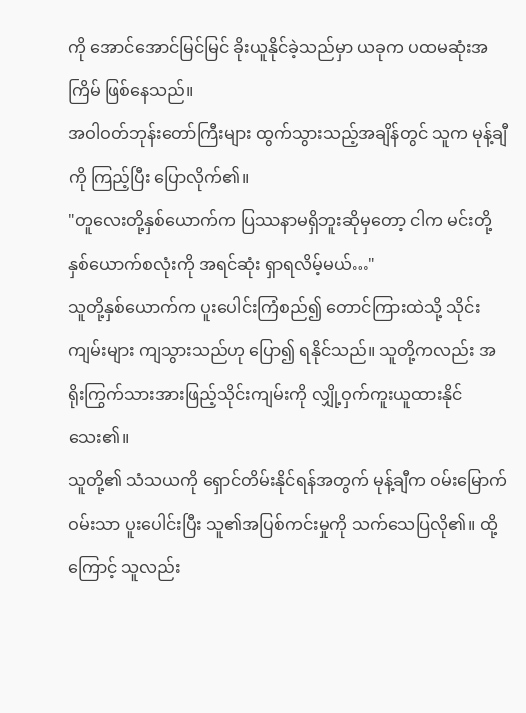ကို အောင်အောင်မြင်မြင် ခိုးယူနိုင်ခဲ့သည်မှာ ယခုက ပထမဆုံးအကြိမ် ဖြစ်နေသည်။
အဝါဝတ်ဘုန်းတော်ကြီးများ ထွက်သွားသည့်အချိန်တွင် သူက မုန့်ချီကို ကြည့်ပြီး ပြောလိုက်၏။
"တူလေးတို့နှစ်ယောက်က ပြဿနာမရှိဘူးဆိုမှတော့ ငါက မင်းတို့နှစ်ယောက်စလုံးကို အရင်ဆုံး ရှာရလိမ့်မယ်…"
သူတို့နှစ်ယောက်က ပူးပေါင်းကြံစည်၍ တောင်ကြားထဲသို့ သိုင်းကျမ်းများ ကျသွားသည်ဟု ပြော၍ ရနိုင်သည်။ သူတို့ကလည်း အရိုးကြွက်သားအားဖြည့်သိုင်းကျမ်းကို လျှို့ဝှက်ကူးယူထားနိုင်သေး၏။
သူတို့၏ သံသယကို ရှောင်တိမ်းနိုင်ရန်အတွက် မုန့်ချီက ဝမ်းမြောက်ဝမ်းသာ ပူးပေါင်းပြီး သူ၏အပြစ်ကင်းမှုကို သက်သေပြလို၏။ ထို့ကြောင့် သူလည်း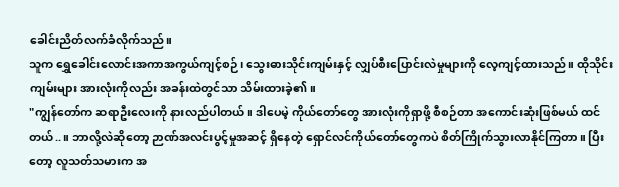ခေါင်းညိတ်လက်ခံလိုက်သည်။
သူက ရွှေခေါင်းလောင်းအကာအကွယ်ကျင့်စဉ်၊ သွေးဓားသိုင်းကျမ်းနှင့် လျှပ်စီးပြောင်းလဲမှုများကို လေ့ကျင့်ထားသည်။ ထိုသိုင်းကျမ်းများ အားလုံးကိုလည်း အခန်းထဲတွင်သာ သိမ်းထားခဲ့၏။
"ကျွန်တော်က ဆရာဦးလေးကို နားလည်ပါတယ်။ ဒါပေမဲ့ ကိုယ်တော်တွေ အားလုံးကိုရှာဖို့ စီစဉ်တာ အကောင်းဆုံးဖြစ်မယ် ထင်တယ်..။ ဘာလို့လဲဆိုတော့ ဉာဏ်အလင်းပွင့်မှုအဆင့် ရှိနေတဲ့ ရှောင်လင်ကိုယ်တော်တွေကပဲ စိတ်ကြိုက်သွားလာနိုင်ကြတာ။ ပြီးတော့ လူသတ်သမားက အ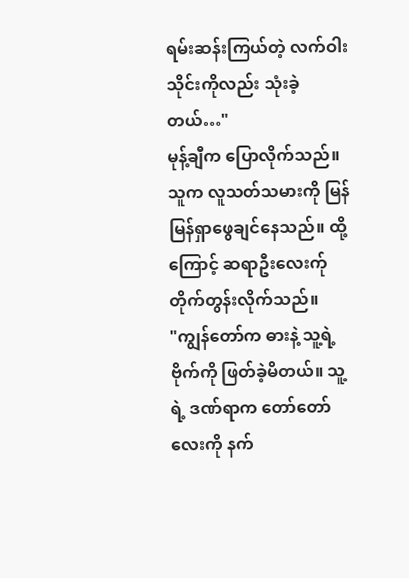ရမ်းဆန်းကြယ်တဲ့ လက်ဝါးသိုင်းကိုလည်း သုံးခဲ့တယ်…"
မုန့်ချီက ပြောလိုက်သည်။
သူက လူသတ်သမားကို မြန်မြန်ရှာဖွေချင်နေသည်။ ထို့ကြောင့် ဆရာဦးလေးက်ု တိုက်တွန်းလိုက်သည်။
"ကျွန်တော်က ဓားနဲ့ သူ့ရဲ့ဗိုက်ကို ဖြတ်ခဲ့မိတယ်။ သူ့ရဲ့ ဒဏ်ရာက တော်တော်လေးကို နက်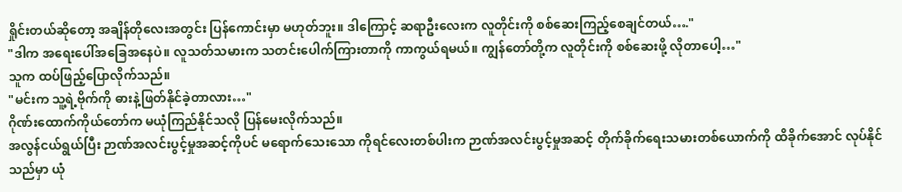ရှိုင်းတယ်ဆိုတော့ အချိန်တိုလေးအတွင်း ပြန်ကောင်းမှာ မဟုတ်ဘူး။ ဒါကြောင့် ဆရာဦးလေးက လူတိုင်းကို စစ်ဆေးကြည့်စေချင်တယ်…."
"ဒါက အရေးပေါ်အခြေအနေပဲ။ လူသတ်သမားက သတင်းပေါက်ကြားတာကို ကာကွယ်ရမယ်။ ကျွန်တော်တို့က လူတိုင်းကို စစ်ဆေးဖို့ လိုတာပေါ့…"
သူက ထပ်ဖြည့်ပြောလိုက်သည်။
"မင်းက သူ့ရဲ့ဗိုက်ကို ဓားနဲ့ဖြတ်နိုင်ခဲ့တာလား…"
ဂိုဏ်းထောက်ကိုယ်တော်က မယုံကြည်နိုင်သလို ပြန်မေးလိုက်သည်။
အလွန်ငယ်ရွယ်ပြီး ဉာဏ်အလင်းပွင့်မှုအဆင့်ကိုပင် မရောက်သေးသော ကိုရင်လေးတစ်ပါးက ဉာဏ်အလင်းပွင့်မှုအဆင့် တိုက်ခိုက်ရေးသမားတစ်ယောက်ကို ထိခိုက်အောင် လုပ်နိုင်သည်မှာ ယုံ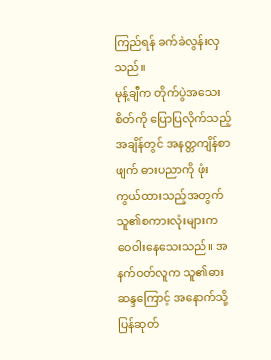ကြည်ရန် ခက်ခဲလွန်းလှသည်။
မုန့်ချီက တိုက်ပွဲအသေးစိတ်ကို ပြောပြလိုက်သည့်အချိန်တွင် အနတ္တကျိန်စာဖျက် ဓားပညာကို ဖုံးကွယ်ထားသည့်အတွက် သူ၏စကားလုံးများက ဝေဝါးနေသေးသည်။ အနက်ဝတ်လူက သူ၏ဓားဆန္ဒကြောင့် အနောက်သို့ ပြန်ဆုတ်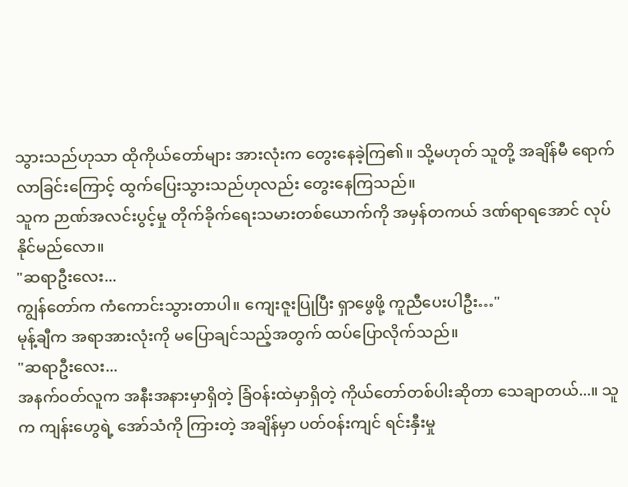သွားသည်ဟုသာ ထိုကိုယ်တော်များ အားလုံးက တွေးနေခဲ့ကြ၏။ သို့မဟုတ် သူတို့ အချိန်မီ ရောက်လာခြင်းကြောင့် ထွက်ပြေးသွားသည်ဟုလည်း တွေးနေကြသည်။
သူက ဉာဏ်အလင်းပွင့်မှု တိုက်ခိုက်ရေးသမားတစ်ယောက်ကို အမှန်တကယ် ဒဏ်ရာရအောင် လုပ်နိုင်မည်လော။
"ဆရာဦးလေး...
ကျွန်တော်က ကံကောင်းသွားတာပါ။ ကျေးဇူးပြုပြီး ရှာဖွေဖို့ ကူညီပေးပါဦး…"
မုန့်ချီက အရာအားလုံးကို မပြောချင်သည့်အတွက် ထပ်ပြောလိုက်သည်။
"ဆရာဦးလေး...
အနက်ဝတ်လူက အနီးအနားမှာရှိတဲ့ ခြံဝန်းထဲမှာရှိတဲ့ ကိုယ်တော်တစ်ပါးဆိုတာ သေချာတယ်...။ သူက ကျန်းဟွေရဲ့ အော်သံကို ကြားတဲ့ အချိန်မှာ ပတ်ဝန်းကျင် ရင်းနှီးမှု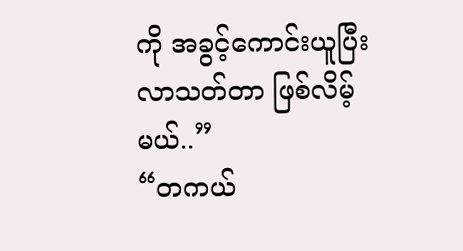ကို အခွင့်ကောင်းယူပြီး လာသတ်တာ ဖြစ်လိမ့်မယ်..”
“တကယ်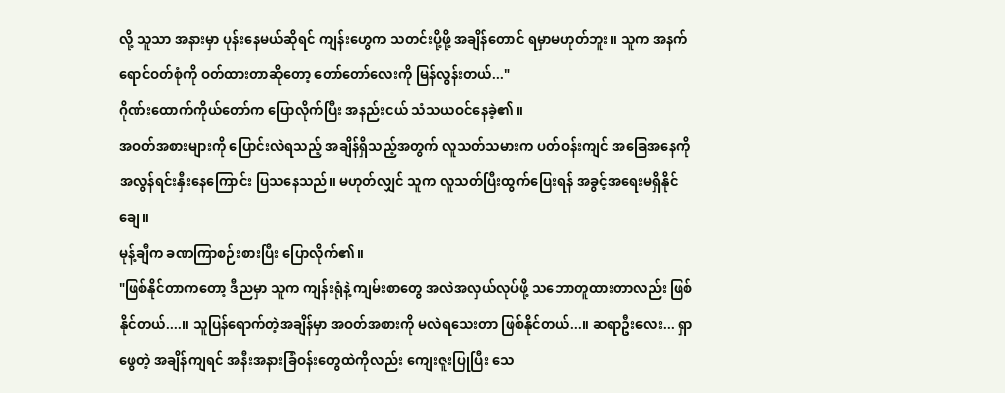လို့ သူသာ အနားမှာ ပုန်းနေမယ်ဆိုရင် ကျန်းဟွေက သတင်းပို့ဖို့ အချိန်တောင် ရမှာမဟုတ်ဘူး။ သူက အနက်ရောင်ဝတ်စုံကို ဝတ်ထားတာဆိုတော့ တော်တော်လေးကို မြန်လွန်းတယ်..."
ဂိုဏ်းထောက်ကိုယ်တော်က ပြောလိုက်ပြီး အနည်းငယ် သံသယဝင်နေခဲ့၏။
အဝတ်အစားများကို ပြောင်းလဲရသည့် အချိန်ရှိသည့်အတွက် လူသတ်သမားက ပတ်ဝန်းကျင် အခြေအနေကို အလွန်ရင်းနှီးနေကြောင်း ပြသနေသည်။ မဟုတ်လျှင် သူက လူသတ်ပြီးထွက်ပြေးရန် အခွင့်အရေးမရှိနိုင်ချေ။
မုန့်ချီက ခဏကြာစဉ်းစားပြီး ပြောလိုက်၏။
"ဖြစ်နိုင်တာကတော့ ဒီညမှာ သူက ကျန်းရုံနဲ့ ကျမ်းစာတွေ အလဲအလှယ်လုပ်ဖို့ သဘောတူထားတာလည်း ဖြစ်နိုင်တယ်....။ သူပြန်ရောက်တဲ့အချိန်မှာ အဝတ်အစားကို မလဲရသေးတာ ဖြစ်နိုင်တယ်...။ ဆရာဦးလေး... ရှာဖွေတဲ့ အချိန်ကျရင် အနီးအနားခြံဝန်းတွေထဲကိုလည်း ကျေးဇူးပြုပြီး သေ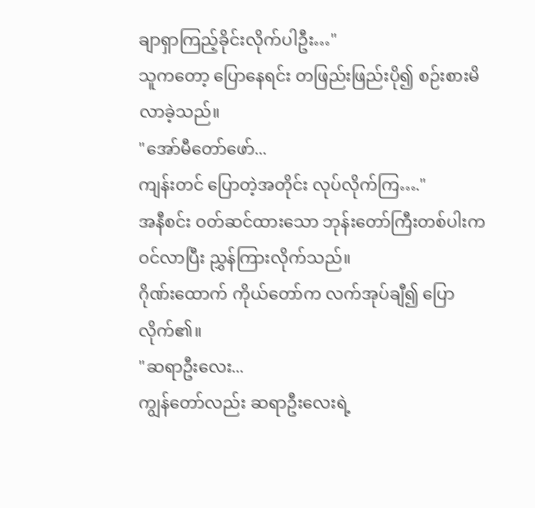ချာရှာကြည့်ခိုင်းလိုက်ပါဦး…"
သူကတော့ ပြောနေရင်း တဖြည်းဖြည်းပို၍ စဉ်းစားမိလာခဲ့သည်။
"အော်မီတော်ဖော်...
ကျန်းတင် ပြောတဲ့အတိုင်း လုပ်လိုက်ကြ…."
အနီစင်း ဝတ်ဆင်ထားသော ဘုန်းတော်ကြီးတစ်ပါးက ဝင်လာပြီး ညွှန်ကြားလိုက်သည်။
ဂိုဏ်းထောက် ကိုယ်တော်က လက်အုပ်ချီ၍ ပြောလိုက်၏။
"ဆရာဦးလေး...
ကျွန်တော်လည်း ဆရာဦးလေးရဲ့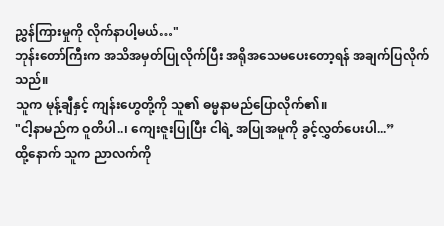ညွှန်ကြားမှုကို လိုက်နာပါ့မယ်…"
ဘုန်းတော်ကြီးက အသိအမှတ်ပြုလိုက်ပြီး အရိုအသေမပေးတော့ရန် အချက်ပြလိုက်သည်။
သူက မုန့်ချီနှင့် ကျန်းဟွေတို့ကို သူ၏ ဓမ္မနာမည်ပြောလိုက်၏။
"ငါ့နာမည်က ဝူတိပါ..၊ ကျေးဇူးပြုပြီး ငါရဲ့ အပြုအမူကို ခွင့်လွှတ်ပေးပါ...”
ထို့နောက် သူက ညာလက်ကို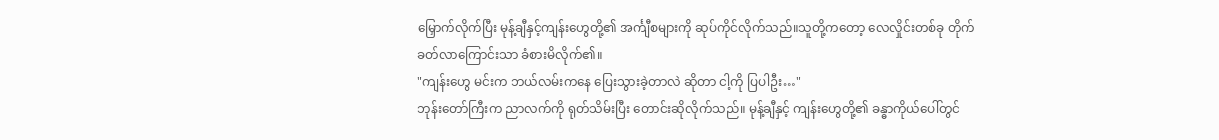မြှောက်လိုက်ပြီး မုန့်ချီနှင့်ကျန်းဟွေတို့၏ အင်္ကျီစများကို ဆုပ်ကိုင်လိုက်သည်။သူတို့ကတော့ လေလှိုင်းတစ်ခု တိုက်ခတ်လာကြောင်းသာ ခံစားမိလိုက်၏။
"ကျန်းဟွေ မင်းက ဘယ်လမ်းကနေ ပြေးသွားခဲ့တာလဲ ဆိုတာ ငါ့ကို ပြပါဦး…"
ဘုန်းတော်ကြီးက ညာလက်ကို ရုတ်သိမ်းပြီး တောင်းဆိုလိုက်သည်။ မုန့်ချီနှင့် ကျန်းဟွေတို့၏ ခန္ဓာကိုယ်ပေါ်တွင်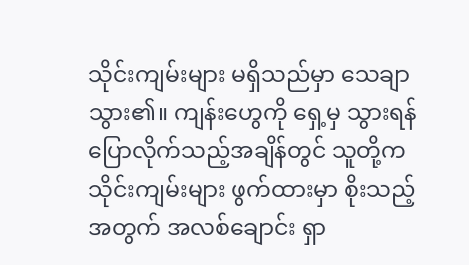သိုင်းကျမ်းများ မရှိသည်မှာ သေချာသွား၏။ ကျန်းဟွေကို ရှေ့မှ သွားရန် ပြောလိုက်သည့်အချိန်တွင် သူတို့က သိုင်းကျမ်းများ ဖွက်ထားမှာ စိုးသည့်အတွက် အလစ်ချောင်း ရှာ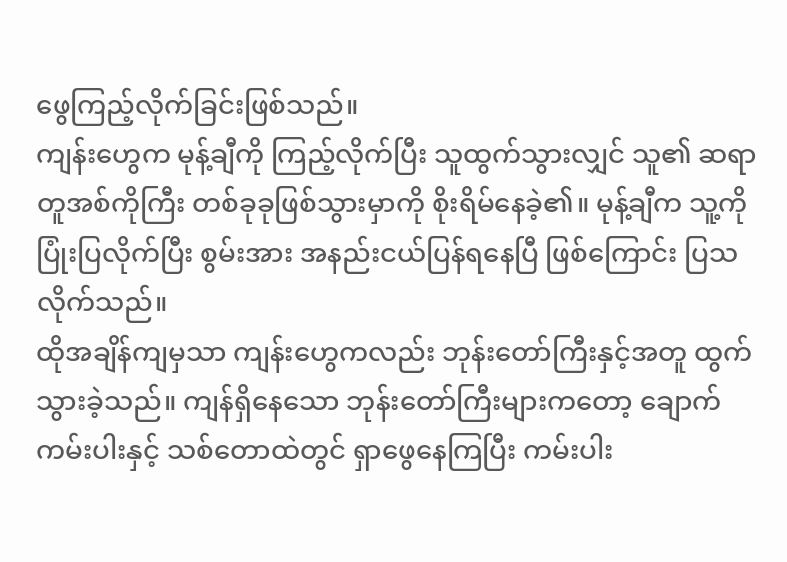ဖွေကြည့်လိုက်ခြင်းဖြစ်သည်။
ကျန်းဟွေက မုန့်ချီကို ကြည့်လိုက်ပြီး သူထွက်သွားလျှင် သူ၏ ဆရာတူအစ်ကိုကြီး တစ်ခုခုဖြစ်သွားမှာကို စိုးရိမ်နေခဲ့၏။ မုန့်ချီက သူ့ကို ပြုံးပြလိုက်ပြီး စွမ်းအား အနည်းငယ်ပြန်ရနေပြီ ဖြစ်ကြောင်း ပြသလိုက်သည်။
ထိုအချိန်ကျမှသာ ကျန်းဟွေကလည်း ဘုန်းတော်ကြီးနှင့်အတူ ထွက်သွားခဲ့သည်။ ကျန်ရှိနေသော ဘုန်းတော်ကြီးများကတော့ ချောက်ကမ်းပါးနှင့် သစ်တောထဲတွင် ရှာဖွေနေကြပြီး ကမ်းပါး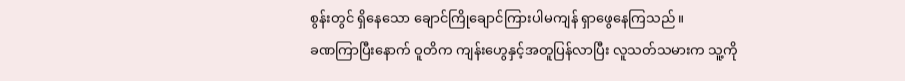စွန်းတွင် ရှိနေသော ချောင်ကြိုချောင်ကြားပါမကျန် ရှာဖွေနေကြသည်။
ခဏကြာပြီးနောက် ဝူတိက ကျန်းဟွေနှင့်အတူပြန်လာပြီး လူသတ်သမားက သူ့ကို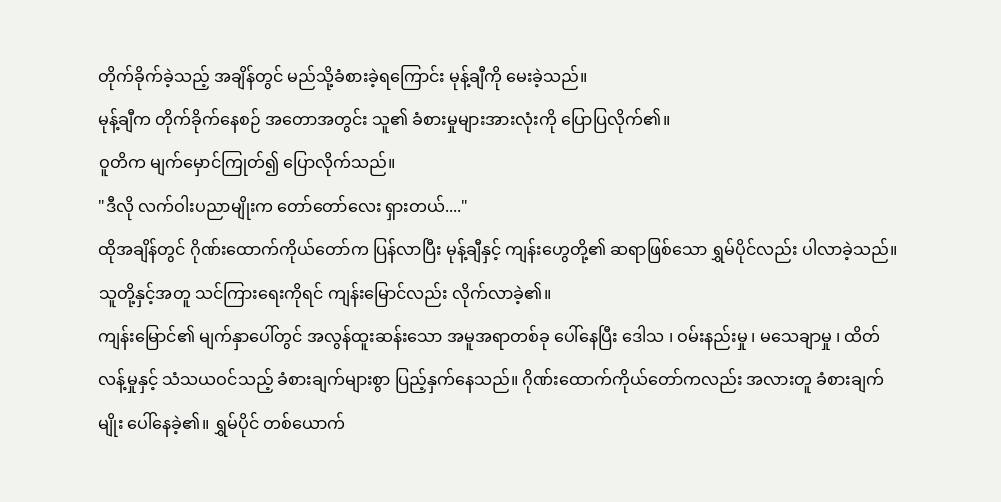တိုက်ခိုက်ခဲ့သည့် အချိန်တွင် မည်သို့ခံစားခဲ့ရကြောင်း မုန့်ချီကို မေးခဲ့သည်။
မုန့်ချီက တိုက်ခိုက်နေစဉ် အတောအတွင်း သူ၏ ခံစားမှုများအားလုံးကို ပြောပြလိုက်၏။
ဝူတိက မျက်မှောင်ကြုတ်၍ ပြောလိုက်သည်။
"ဒီလို လက်ဝါးပညာမျိုးက တော်တော်လေး ရှားတယ်...."
ထိုအချိန်တွင် ဂိုဏ်းထောက်ကိုယ်တော်က ပြန်လာပြီး မုန့်ချီနှင့် ကျန်းဟွေတို့၏ ဆရာဖြစ်သော ရွှမ်ပိုင်လည်း ပါလာခဲ့သည်။ သူတို့နှင့်အတူ သင်ကြားရေးကိုရင် ကျန်းမြောင်လည်း လိုက်လာခဲ့၏။
ကျန်းမြောင်၏ မျက်နှာပေါ်တွင် အလွန်ထူးဆန်းသော အမူအရာတစ်ခု ပေါ်နေပြီး ဒေါသ ၊ ဝမ်းနည်းမှု ၊ မသေချာမှု ၊ ထိတ်လန့်မှုနှင့် သံသယဝင်သည့် ခံစားချက်များစွာ ပြည့်နှက်နေသည်။ ဂိုဏ်းထောက်ကိုယ်တော်ကလည်း အလားတူ ခံစားချက်မျိုး ပေါ်နေခဲ့၏။ ရွှမ်ပိုင် တစ်ယောက်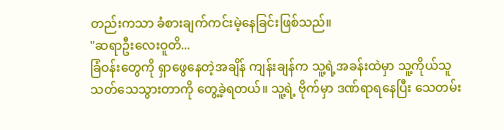တည်းကသာ ခံစားချက်ကင်းမဲ့နေခြင်းဖြစ်သည်။
"ဆရာဦးလေးဝူတိ...
ခြံဝန်းတွေကို ရှာဖွေနေတဲ့အချိန် ကျန်းချန်က သူ့ရဲ့အခန်းထဲမှာ သူ့ကိုယ်သူ သတ်သေသွားတာကို တွေ့ခဲ့ရတယ်။ သူ့ရဲ့ ဗိုက်မှာ ဒဏ်ရာရနေပြီး သေတမ်း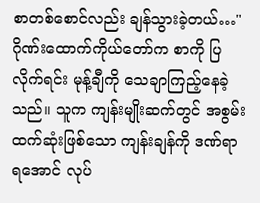စာတစ်စောင်လည်း ချန်သွားခဲ့တယ်…"
ဂိုဏ်းထောက်ကိုယ်တော်က စာကို ပြလိုက်ရင်း မုန့်ချီကို သေချာကြည့်နေခဲ့သည်။ သူက ကျန်းမျိုးဆက်တွင် အစွမ်းထက်ဆုံးဖြစ်သော ကျန်းချန်ကို ဒဏ်ရာရအောင် လုပ်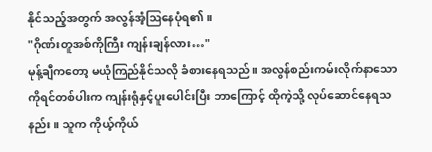နိုင်သည့်အတွက် အလွန်အံ့ဩနေပုံရ၏။
"ဂိုဏ်းတူအစ်ကိုကြီး ကျန်းချန်လား…"
မုန့်ချီကတော့ မယုံကြည်နိုင်သလို ခံစားနေရသည်။ အလွန်စည်းကမ်းလိုက်နာသော ကိုရင်တစ်ပါးက ကျန်းရုံနှင့်ပူးပေါင်းပြီး ဘာကြောင့် ထိုကဲ့သို့ လုပ်ဆောင်နေရသနည်း။ သူက ကိုယ့်ကိုယ်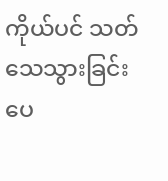ကိုယ်ပင် သတ်သေသွားခြင်းပေ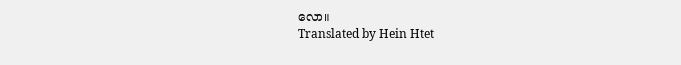လော။
Translated by Hein Htet